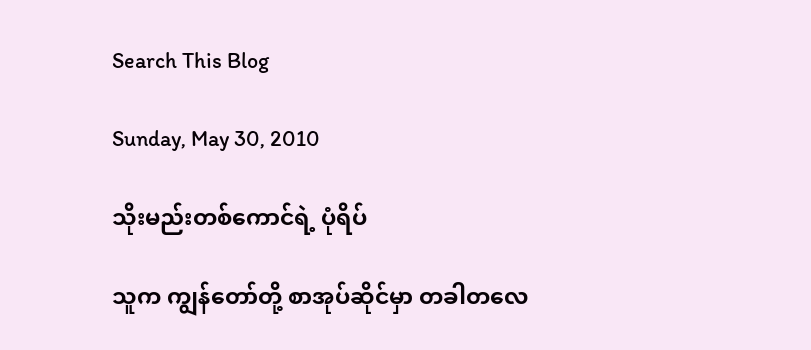Search This Blog

Sunday, May 30, 2010

သိုးမည်းတစ်ကောင်ရဲ့ ပုံရိပ်

သူက ကျွန်တော်တို့ စာအုပ်ဆိုင်မှာ တခါတလေ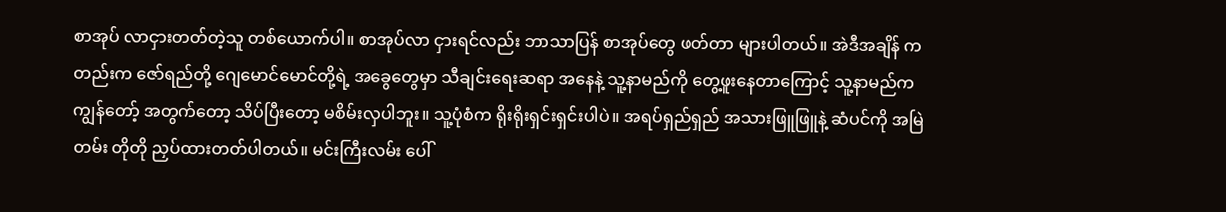စာအုပ် လာငှားတတ်တဲ့သူ တစ်ယောက်ပါ။ စာအုပ်လာ ငှားရင်လည်း ဘာသာပြန် စာအုပ်တွေ ဖတ်တာ များပါတယ်။ အဲဒီအချိန် ကတည်းက ဇော်ရည်တို့ ဂျေမောင်မောင်တို့ရဲ့ အခွေတွေမှာ သီချင်းရေးဆရာ အနေနဲ့ သူ့နာမည်ကို တွေ့ဖူးနေတာကြောင့် သူ့နာမည်က ကျွန်တော့် အတွက်တော့ သိပ်ပြီးတော့ မစိမ်းလှပါဘူး။ သူ့ပုံစံက ရိုးရိုးရှင်းရှင်းပါပဲ။ အရပ်ရှည်ရှည် အသားဖြူဖြူနဲ့ ဆံပင်ကို အမြဲတမ်း တိုတို ညှပ်ထားတတ်ပါတယ်။ မင်းကြီးလမ်း ပေါ်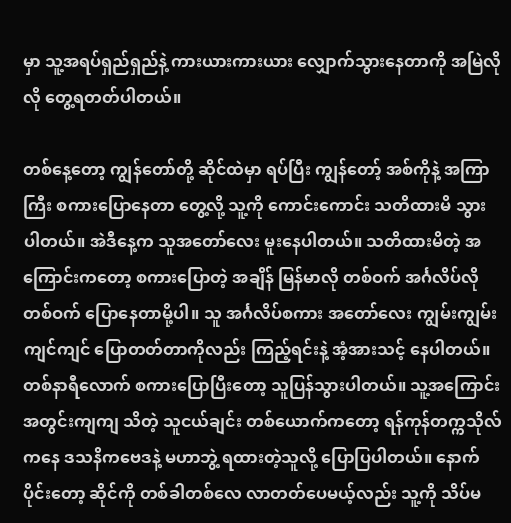မှာ သူ့အရပ်ရှည်ရှည်နဲ့ ကားယားကားယား လျှောက်သွားနေတာကို အမြဲလိုလို တွေ့ရတတ်ပါတယ်။

တစ်နေ့တော့ ကျွန်တော်တို့ ဆိုင်ထဲမှာ ရပ်ပြီး ကျွန်တော့် အစ်ကိုနဲ့ အကြာကြီး စကားပြောနေတာ တွေ့လို့ သူ့ကို ကောင်းကောင်း သတိထားမိ သွားပါတယ်။ အဲဒီနေ့က သူအတော်လေး မူးနေပါတယ်။ သတိထားမိတဲ့ အကြောင်းကတော့ စကားပြောတဲ့ အချိန် မြန်မာလို တစ်ဝက် အင်္ဂလိပ်လို တစ်ဝက် ပြောနေတာမို့ပါ။ သူ အင်္ဂလိပ်စကား အတော်လေး ကျွမ်းကျွမ်းကျင်ကျင် ပြောတတ်တာကိုလည်း ကြည့်ရင်းနဲ့ အံ့အားသင့် နေပါတယ်။ တစ်နာရီလောက် စကားပြောပြီးတော့ သူပြန်သွားပါတယ်။ သူ့အကြောင်း အတွင်းကျကျ သိတဲ့ သူငယ်ချင်း တစ်ယောက်ကတော့ ရန်ကုန်တက္ကသိုလ်ကနေ ဒသနိကဗေဒနဲ့ မဟာဘွဲ့ ရထားတဲ့သူလို့ ပြောပြပါတယ်။ နောက်ပိုင်းတော့ ဆိုင်ကို တစ်ခါတစ်လေ လာတတ်ပေမယ့်လည်း သူ့ကို သိပ်မ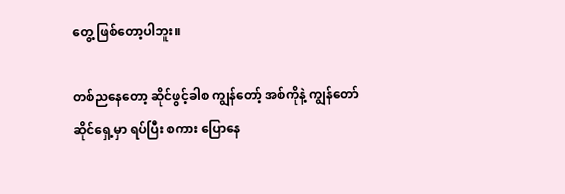တွေ့ ဖြစ်တော့ပါဘူး။

တစ်ညနေတော့ ဆိုင်ဖွင့်ခါစ ကျွန်တော့် အစ်ကိုနဲ့ ကျွန်တော် ဆိုင်ရှေ့မှာ ရပ်ပြီး စကား ပြောနေ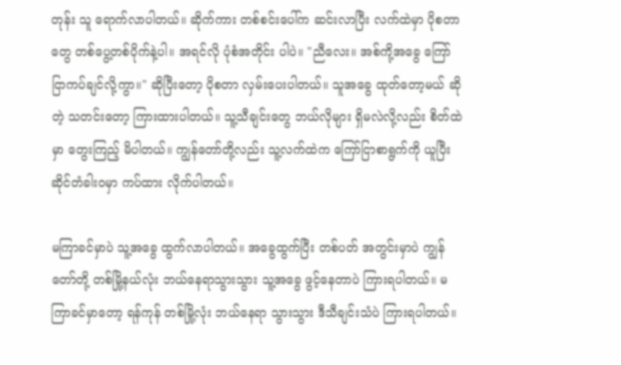တုန်း သူ ရောက်လာပါတယ်။ ဆိုက်ကား တစ်စင်းပေါ်က ဆင်းလာပြီး လက်ထဲမှာ ပိုစတာတွေ တစ်ပွေ့တစ်ပိုက်နဲ့ပါ။ အရင်လို ပုံစံအတိုင်း ပါပဲ။ "ညီလေး။ အစ်ကို့အခွေ ကြော်ငြာကပ်ချင်လို့ကွာ။" ဆိုပြီးတော့ ပိုစတာ လှမ်းပေးပါတယ်။ သူအခွေ ထုတ်တော့မယ် ဆိုတဲ့ သတင်းတော့ ကြားထားပါတယ်။ သူ့သီချင်းတွေ ဘယ်လိုများ ရှိမလဲလို့လည်း စိတ်ထဲမှာ တွေးကြည့် မိပါတယ်။ ကျွန်တော်တို့လည်း သူ့လက်ထဲက ကြော်ငြာစာရွက်ကို ယူပြီး ဆိုင်တံခါးဝမှာ ကပ်ထား လိုက်ပါတယ်။

မကြာခင်မှာပဲ သူ့အခွေ ထွက်လာပါတယ်။ အခွေထွက်ပြီး တစ်ပတ် အတွင်းမှာပဲ ကျွန်တော်တို့ တစ်မြို့နယ်လုံး ဘယ်နေရာသွားသွား သူ့အခွေ ဖွင့်နေတာပဲ ကြားရပါတယ်။ မကြာခင်မှာတော့ ရန်ကုန် တစ်မြို့လုံး ဘယ်နေရာ သွားသွား ဒီသီချင်းသံပဲ ကြားရပါတယ်။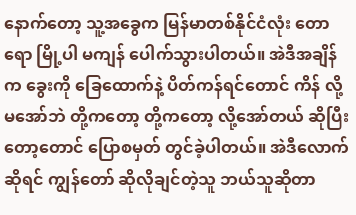နောက်တော့ သူ့အခွေက မြန်မာတစ်နိုင်ငံလုံး တောရော မြို့ပါ မကျန် ပေါက်သွားပါတယ်။ အဲဒီအချိန်က ခွေးကို ခြေထောက်နဲ့ ပိတ်ကန်ရင်တောင် ကိန် လို့ မအော်ဘဲ တို့ကတော့ တို့ကတော့ လို့အော်တယ် ဆိုပြီးတော့တောင် ပြောစမှတ် တွင်ခဲ့ပါတယ်။ အဲဒီလောက် ဆိုရင် ကျွန်တော် ဆိုလိုချင်တဲ့သူ ဘယ်သူဆိုတာ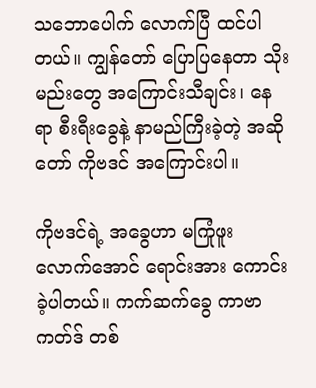သဘောပေါက် လောက်ပြီ ထင်ပါတယ်။ ကျွန်တော် ပြောပြနေတာ သိုးမည်းတွေ အကြောင်းသီချင်း၊ နေရာ စီးရီးခွေနဲ့ နာမည်ကြီးခဲ့တဲ့ အဆိုတော် ကိုဗဒင် အကြောင်းပါ။

ကိုဗဒင်ရဲ့ အခွေဟာ မကြုံဖူး လောက်အောင် ရောင်းအား ကောင်းခဲ့ပါတယ်။ ကက်ဆက်ခွေ ကာဗာကတ်ဒ် တစ်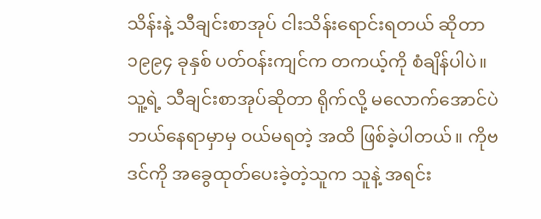သိန်းနဲ့ သီချင်းစာအုပ် ငါးသိန်းရောင်းရတယ် ဆိုတာ ၁၉၉၄ ခုနှစ် ပတ်ဝန်းကျင်က တကယ့်ကို စံချိန်ပါပဲ။ သူ့ရဲ့ သီချင်းစာအုပ်ဆိုတာ ရိုက်လို့ မလောက်အောင်ပဲ ဘယ်နေရာမှာမှ ဝယ်မရတဲ့ အထိ ဖြစ်ခဲ့ပါတယ်။ ကိုဗဒင်ကို အခွေထုတ်ပေးခဲ့တဲ့သူက သူနဲ့ အရင်း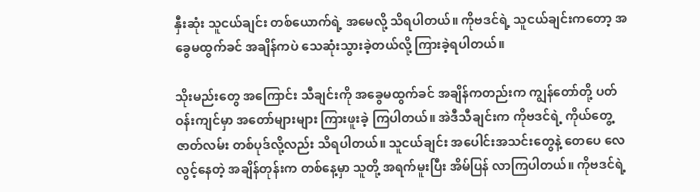နှီးဆုံး သူငယ်ချင်း တစ်ယောက်ရဲ့ အမေလို့ သိရပါတယ်။ ကိုဗဒင်ရဲ့ သူငယ်ချင်းကတော့ အခွေမထွက်ခင် အချိန်ကပဲ သေဆုံးသွားခဲ့တယ်လို့ ကြားခဲ့ရပါတယ်။

သိုးမည်းတွေ အကြောင်း သီချင်းကို အခွေမထွက်ခင် အချိန်ကတည်းက ကျွန်တော်တို့ ပတ်ဝန်းကျင်မှာ အတော်များများ ကြားဖူးခဲ့ ကြပါတယ်။ အဲဒီသီချင်းက ကိုဗဒင်ရဲ့ ကိုယ်တွေ့ ဇာတ်လမ်း တစ်ပုဒ်လို့လည်း သိရပါတယ်။ သူငယ်ချင်း အပေါင်းအသင်းတွေနဲ့ တေပေ လေလွင့်နေတဲ့ အချိန်တုန်းက တစ်နေ့မှာ သူတို့ အရက်မူးပြီး အိမ်ပြန် လာကြပါတယ်။ ကိုဗဒင်ရဲ့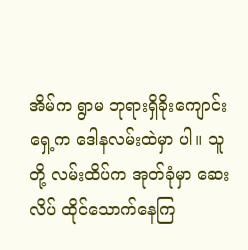အိမ်က ရွာမ ဘုရားရှိခိုးကျောင်း ရှေ့က ဒေါနလမ်းထဲမှာ ပါ။ သူတို့ လမ်းထိပ်က အုတ်ခုံမှာ ဆေးလိပ် ထိုင်သောက်နေကြ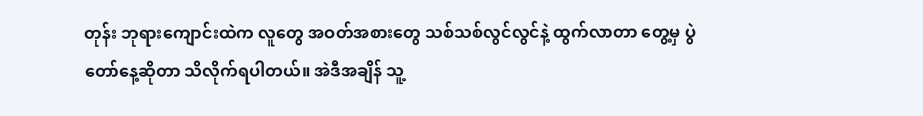တုန်း ဘုရားကျောင်းထဲက လူတွေ အဝတ်အစားတွေ သစ်သစ်လွင်လွင်နဲ့ ထွက်လာတာ တွေ့မှ ပွဲတော်နေ့ဆိုတာ သိလိုက်ရပါတယ်။ အဲဒီအချိန် သူ့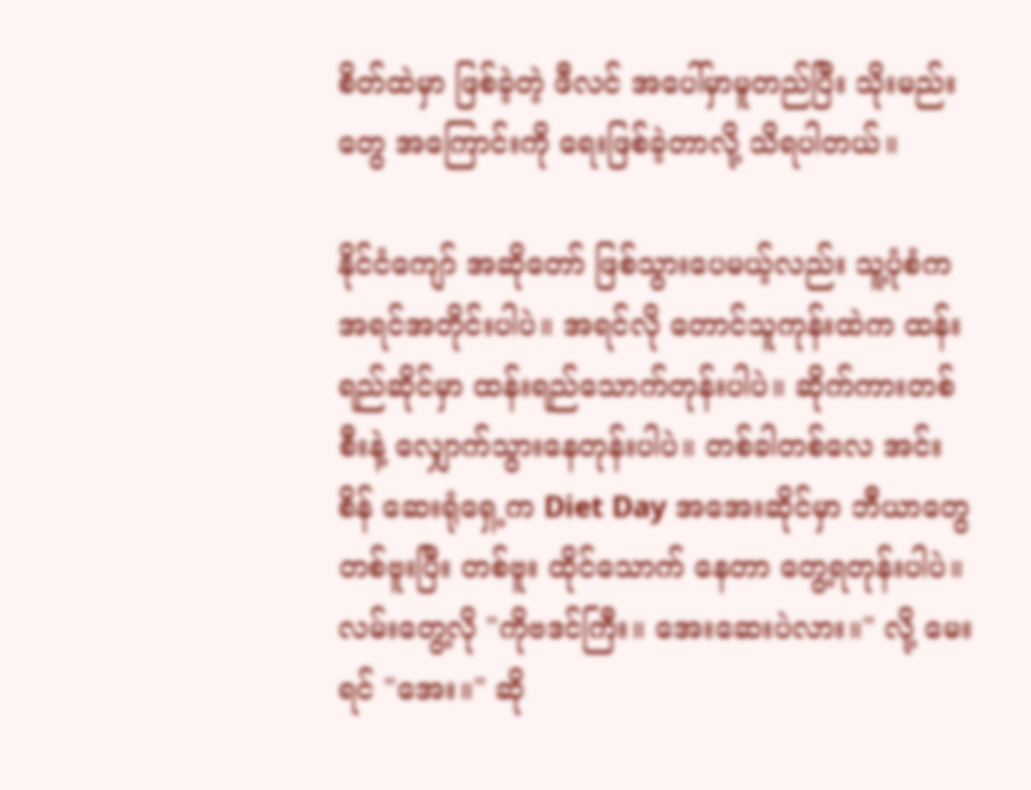စိတ်ထဲမှာ ဖြစ်ခဲ့တဲ့ ဖီလင် အပေါ်မှာမူတည်ပြီး သိုးမည်းတွေ အကြောင်းကို ရေးဖြစ်ခဲ့တာလို့ သိရပါတယ်။

နိုင်ငံကျော် အဆိုတော် ဖြစ်သွားပေမယ့်လည်း သူ့ပုံစံက အရင်အတိုင်းပါပဲ။ အရင်လို တောင်သူကုန်းထဲက ထန်းရည်ဆိုင်မှာ ထန်းရည်သောက်တုန်းပါပဲ။ ဆိုက်ကားတစ်စီးနဲ့ လျှောက်သွားနေတုန်းပါပဲ။ တစ်ခါတစ်လေ အင်းစိန် ဆေးရုံရှေ့က Diet Day အအေးဆိုင်မှာ ဘီယာတွေ တစ်ဗူးပြီး တစ်ဗူး ထိုင်သောက် နေတာ တွေ့ရတုန်းပါပဲ။ လမ်းတွေ့လို "ကိုဗဒင်ကြီး။ အေးဆေးပဲလား။" လို့ မေးရင် "အေး။" ဆို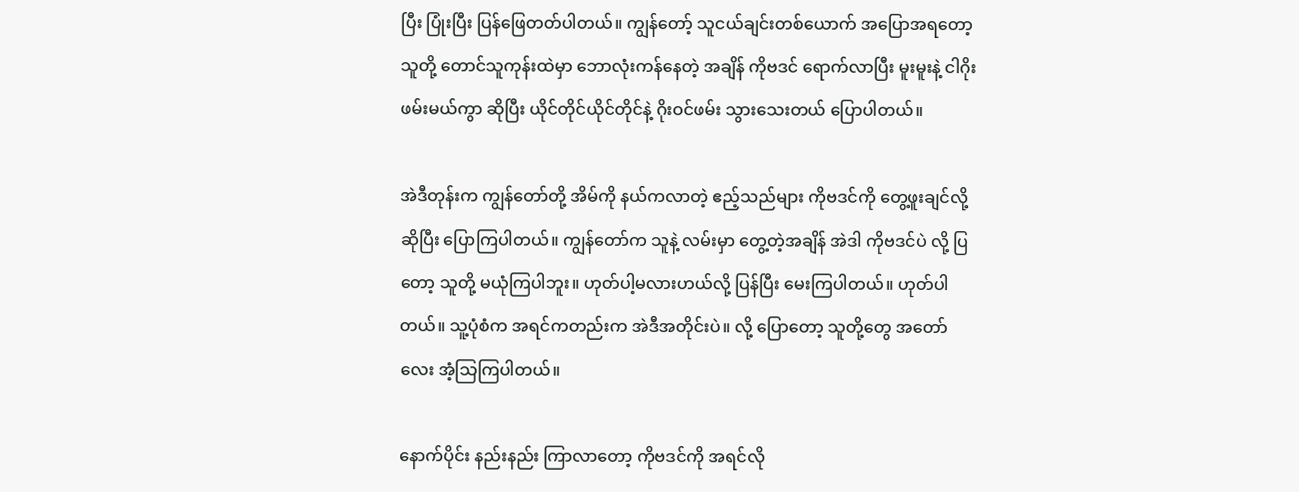ပြီး ပြုံးပြီး ပြန်ဖြေတတ်ပါတယ်။ ကျွန်တော့် သူငယ်ချင်းတစ်ယောက် အပြောအရတော့ သူတို့ တောင်သူကုန်းထဲမှာ ဘောလုံးကန်နေတဲ့ အချိန် ကိုဗဒင် ရောက်လာပြီး မူးမူးနဲ့ ငါဂိုးဖမ်းမယ်ကွာ ဆိုပြီး ယိုင်တိုင်ယိုင်တိုင်နဲ့ ဂိုးဝင်ဖမ်း သွားသေးတယ် ပြောပါတယ်။

အဲဒီတုန်းက ကျွန်တော်တို့ အိမ်ကို နယ်ကလာတဲ့ ဧည့်သည်များ ကိုဗဒင်ကို တွေ့ဖူးချင်လို့ ဆိုပြီး ပြောကြပါတယ်။ ကျွန်တော်က သူနဲ့ လမ်းမှာ တွေ့တဲ့အချိန် အဲဒါ ကိုဗဒင်ပဲ လို့ ပြတော့ သူတို့ မယုံကြပါဘူး။ ဟုတ်ပါ့မလားဟယ်လို့ ပြန်ပြီး မေးကြပါတယ်။ ဟုတ်ပါတယ်။ သူ့ပုံစံက အရင်ကတည်းက အဲဒီအတိုင်းပဲ။ လို့ ပြောတော့ သူတို့တွေ အတော်လေး အံ့သြကြပါတယ်။

နောက်ပိုင်း နည်းနည်း ကြာလာတော့ ကိုဗဒင်ကို အရင်လို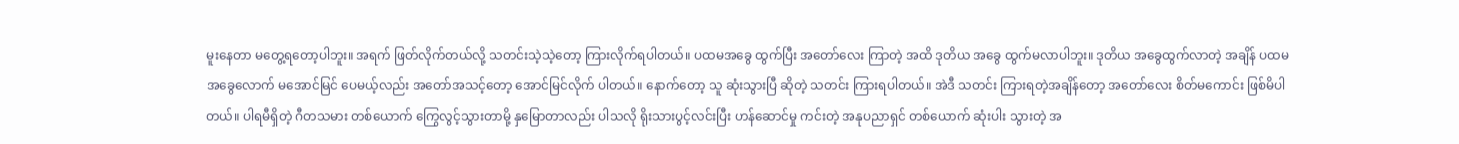မူးနေတာ မတွေ့ရတော့ပါဘူး။ အရက် ဖြတ်လိုက်တယ်လို့ သတင်းသဲ့သဲ့တော့ ကြားလိုက်ရပါတယ်။ ပထမအခွေ ထွက်ပြီး အတော်လေး ကြာတဲ့ အထိ ဒုတိယ အခွေ ထွက်မလာပါဘူး။ ဒုတိယ အခွေထွက်လာတဲ့ အချိန် ပထမ အခွေလောက် မအောင်မြင် ပေမယ့်လည်း အတော်အသင့်တော့ အောင်မြင်လိုက် ပါတယ်။ နောက်တော့ သူ ဆုံးသွားပြီ ဆိုတဲ့ သတင်း ကြားရပါတယ်။ အဲဒီ သတင်း ကြားရတဲ့အချိန်တော့ အတော်လေး စိတ်မကောင်း ဖြစ်မိပါတယ်။ ပါရမီရှိတဲ့ ဂီတသမား တစ်ယောက် ကြွေလွင့်သွားတာမို့ နှမြောတာလည်း ပါသလို ရိုးသားပွင့်လင်းပြီး ဟန်ဆောင်မှု ကင်းတဲ့ အနုပညာရှင် တစ်ယောက် ဆုံးပါး သွားတဲ့ အ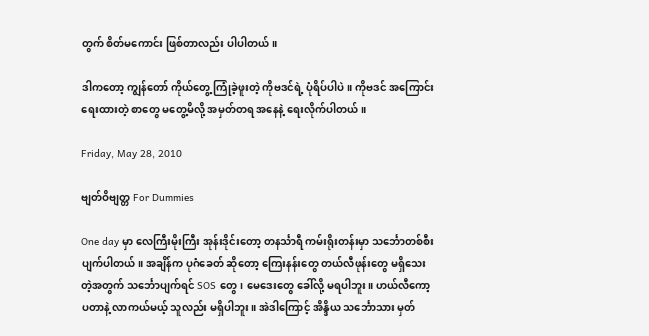တွက် စိတ်မကောင်း ဖြစ်တာလည်း ပါပါတယ်။

ဒါကတော့ ကျွန်တော် ကိုယ်တွေ့ ကြုံခဲ့ဖူးတဲ့ ကိုဗဒင်ရဲ့ ပုံရိပ်ပါပဲ။ ကိုဗဒင် အကြောင်း ရေးထားတဲ့ စာတွေ မတွေ့မိလို့ အမှတ်တရ အနေနဲ့ ရေးလိုက်ပါတယ်။

Friday, May 28, 2010

ဗျတ်ဝိဗျတ္တ For Dummies

One day မှာ လေကြီးမိုးကြီး အုန်းဒိုင်းတော့ တနင်္သာရီ ကမ်းရိုးတန်းမှာ သင်္ဘောတစ်စီး ပျက်ပါတယ်။ အချိန်က ပုဂံခေတ် ဆိုတော့ ကြေးနန်းတွေ တယ်လီဖုန်းတွေ မရှိသေးတဲ့အတွက် သင်္ဘောပျက်ရင် SOS တွေ၊ မေဒေးတွေ ခေါ်လို့ မရပါဘူး။ ဟယ်လီကော့ပတာနဲ့ လာကယ်မယ့် သူလည်း မရှိပါဘူး။ အဲဒါကြောင့် အိန္ဒိယ သင်္ဘောသား မှတ်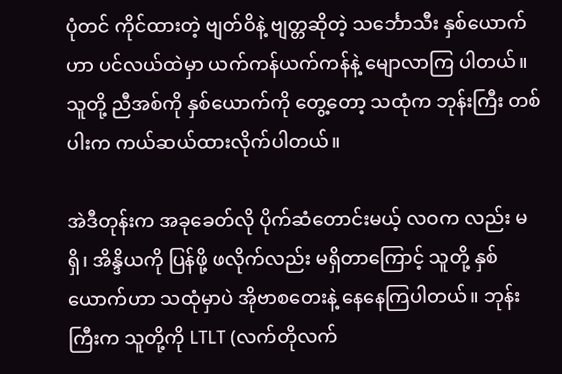ပုံတင် ကိုင်ထားတဲ့ ဗျတ်ဝိနဲ့ ဗျတ္တဆိုတဲ့ သင်္ဘောသီး နှစ်ယောက်ဟာ ပင်လယ်ထဲမှာ ယက်ကန်ယက်ကန်နဲ့ မျောလာကြ ပါတယ်။ သူတို့ ညီအစ်ကို နှစ်ယောက်ကို တွေ့တော့ သထုံက ဘုန်းကြီး တစ်ပါးက ကယ်ဆယ်ထားလိုက်ပါတယ်။

အဲဒီတုန်းက အခုခေတ်လို ပိုက်ဆံတောင်းမယ့် လဝက လည်း မရှိ၊ အိန္ဒိယကို ပြန်ဖို့ ဖလိုက်လည်း မရှိတာကြောင့် သူတို့ နှစ်ယောက်ဟာ သထုံမှာပဲ အိုဗာစတေးနဲ့ နေနေကြပါတယ်။ ဘုန်းကြီးက သူတို့ကို LTLT (လက်တိုလက်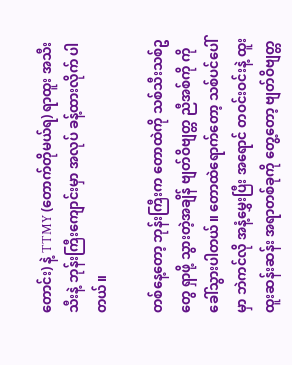တောင်း) နဲ့ TTMY (တောက်တိုမယ်ရ) ရာထူး အသီးသီးနဲ့ ဘုန်းကြီးကျောင်းမှာ အလုပ် ခန့်ထားလိုက် ပါတယ်။

တစ်နေ့တော့ ဘုန်းကြီးက တောထဲကို သစ်သီးသစ်ဥတွေ ရှာဖို့ သွားတဲ့အချိန် ဗျတ်ဝိဗျတ္တ ညီအစ်ကို ကို ခေါ်သွားပါတယ်။ တောထဲရောက်တော့ သစ်ပင်ပေါ်မှာ ဘဲကင်လို အနံ့မွှေးပြီး အရောင် တဝင်းဝင်းနဲ့ ထူးထူးဆန်းဆန်း အရာတစ်ခုကို တွေ့တော့ ဗျတ်ဝိဗျတ္တ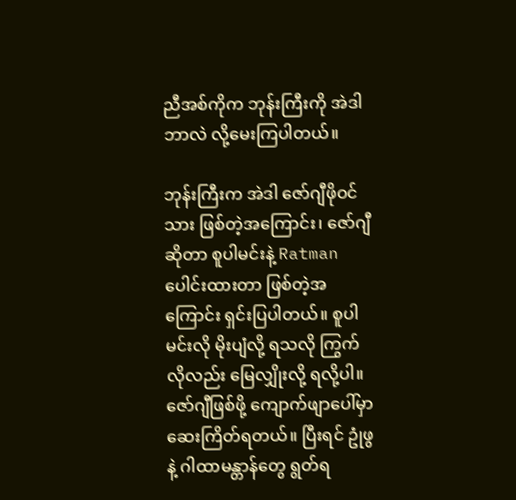ညီအစ်ကိုက ဘုန်းကြီးကို အဲဒါဘာလဲ လို့မေးကြပါတယ်။

ဘုန်းကြီးက အဲဒါ ဇော်ဂျီဖိုဝင်သား ဖြစ်တဲ့အကြောင်း၊ ဇော်ဂျီဆိုတာ စူပါမင်းနဲ့ Ratman ပေါင်းထားတာ ဖြစ်တဲ့အကြောင်း ရှင်းပြပါတယ်။ စူပါမင်းလို မိုးပျံလို့ ရသလို ကြွက်လိုလည်း မြေလျှိုးလို့ ရလို့ပါ။ ဇော်ဂျီဖြစ်ဖို့ ကျောက်ဖျာပေါ်မှာ ဆေးကြိတ်ရတယ်။ ပြီးရင် ဥုံဖွနဲ့ ဂါထာမန္တာန်တွေ ရွတ်ရ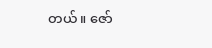တယ်။ ဇော်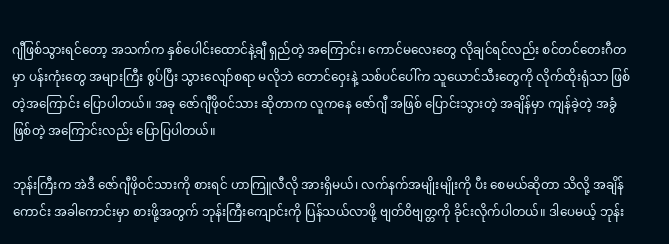ဂျီဖြစ်သွားရင်တော့ အသက်က နှစ်ပေါင်းထောင်နဲ့ချီ ရှည်တဲ့ အကြောင်း၊ ကောင်မလေးတွေ လိုချင်ရင်လည်း စင်တင်တေးဂီတမှာ ပန်းကုံးတွေ အများကြီး စွပ်ပြီး သွားလျော်စရာ မလိုဘဲ တောင်ဝှေးနဲ့ သစ်ပင်ပေါ်က သူယောင်သီးတွေကို လိုက်ထိုးရုံသာ ဖြစ်တဲ့အကြောင်း ပြောပါတယ်။ အခု ဇော်ဂျီဖိုဝင်သား ဆိုတာက လူကနေ ဇော်ဂျီ အဖြစ် ပြောင်းသွားတဲ့ အချိန်မှာ ကျန်ခဲ့တဲ့ အခွံဖြစ်တဲ့ အကြောင်းလည်း ပြောပြပါတယ်။

ဘုန်းကြီးက အဲဒီ ဇော်ဂျီဖိုဝင်သားကို စားရင် ဟာကြူလီလို အားရှိမယ်၊ လက်နက်အမျိုးမျိုးကို ပီး စေမယ်ဆိုတာ သိလို့ အချိန်ကောင်း အခါကောင်းမှာ စားဖို့အတွက် ဘုန်းကြီးကျောင်းကို ပြန်သယ်လာဖို့ ဗျတ်ဝိဗျတ္တကို ခိုင်းလိုက်ပါတယ်။ ဒါပေမယ့် ဘုန်း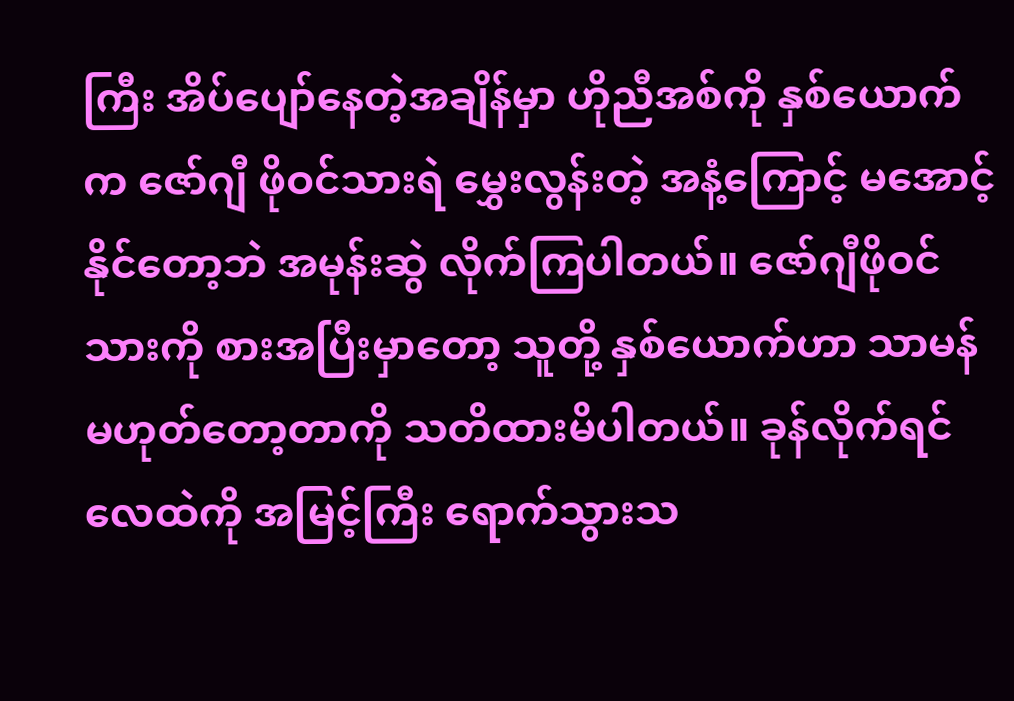ကြီး အိပ်ပျော်နေတဲ့အချိန်မှာ ဟိုညီအစ်ကို နှစ်ယောက်က ဇော်ဂျီ ဖိုဝင်သားရဲ မွှေးလွန်းတဲ့ အနံ့ကြောင့် မအောင့်နိုင်တော့ဘဲ အမုန်းဆွဲ လိုက်ကြပါတယ်။ ဇော်ဂျီဖိုဝင်သားကို စားအပြီးမှာတော့ သူတို့ နှစ်ယောက်ဟာ သာမန် မဟုတ်တော့တာကို သတိထားမိပါတယ်။ ခုန်လိုက်ရင် လေထဲကို အမြင့်ကြီး ရောက်သွားသ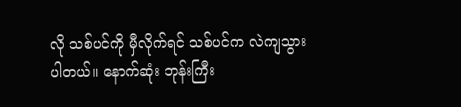လို သစ်ပင်ကို မှီလိုက်ရင် သစ်ပင်က လဲကျသွားပါတယ်။ နောက်ဆုံး ဘုန်းကြီး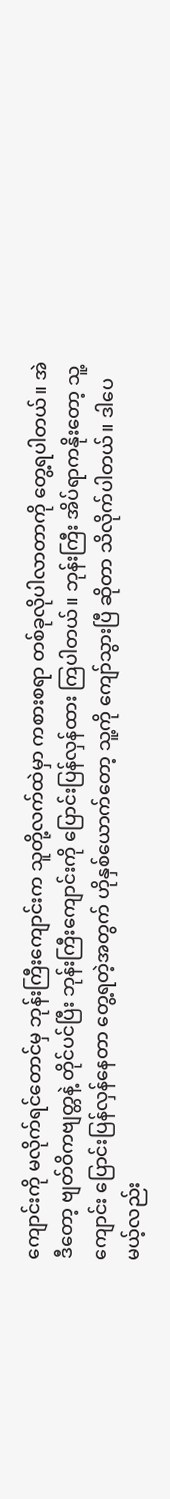ကျောင်းကို မလိုက်ရင်တောင်မှ ဘုန်းကြီးကျောင်းက သူတို့လက်ထဲမှာ ကစားစရာ တစ်ခုလိုပါလာတာကို တွေ့ရပါတယ်။ အဲဒီတော့ ဗျတ်ဝိကဗျတ္တနဲ့ တိုင်ပင်ပြီး ဘုန်းကြီးကျောင်းကို ပြောင်းပြန်လှန်ထား ကြပါတယ်။ ဘုန်းကြီး အိပ်ရာကနိုးတော့ သူ့ကျောင်း ပြောင်းပြန်လှန်နေတာ တွေ့ရတဲ့အတွက် ဟိုနှစ်ယောက်တော့ သူ့ကို ကျော်သွားပြီ ဆိုတာ သိလိုက်ပါတယ်။ ဒါပေမယ့်လည်း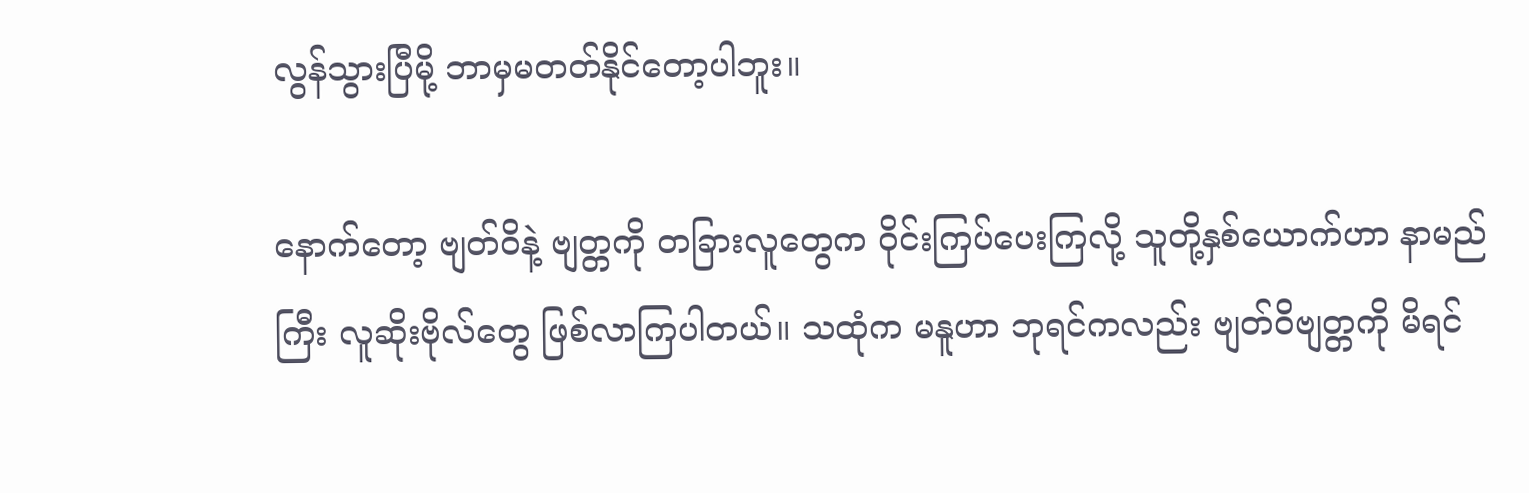လွန်သွားပြီမို့ ဘာမှမတတ်နိုင်တော့ပါဘူး။

နောက်တော့ ဗျတ်ဝိနဲ့ ဗျတ္တကို တခြားလူတွေက ဝိုင်းကြပ်ပေးကြလို့ သူတို့နှစ်ယောက်ဟာ နာမည်ကြီး လူဆိုးဗိုလ်တွေ ဖြစ်လာကြပါတယ်။ သထုံက မနူဟာ ဘုရင်ကလည်း ဗျတ်ဝိဗျတ္တကို မိရင်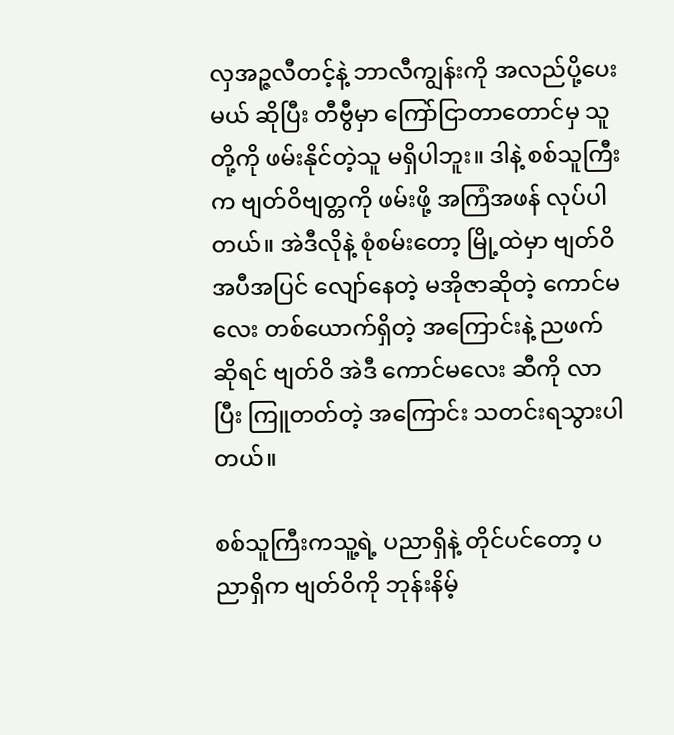လှအဉ္ဇလီတင့်နဲ့ ဘာလီကျွန်းကို အလည်ပို့ပေးမယ် ဆိုပြီး တီဗွီမှာ ကြော်ငြာတာတောင်မှ သူတို့ကို ဖမ်းနိုင်တဲ့သူ မရှိပါဘူး။ ဒါနဲ့ စစ်သူကြီးက ဗျတ်ဝိဗျတ္တကို ဖမ်းဖို့ အကြံအဖန် လုပ်ပါတယ်။ အဲဒီလိုနဲ့ စုံစမ်းတော့ မြို့ထဲမှာ ဗျတ်ဝိ အပီအပြင် လျော်နေတဲ့ မအိုဇာဆိုတဲ့ ကောင်မလေး တစ်ယောက်ရှိတဲ့ အကြောင်းနဲ့ ညဖက်ဆိုရင် ဗျတ်ဝိ အဲဒီ ကောင်မလေး ဆီကို လာပြီး ကြူတတ်တဲ့ အကြောင်း သတင်းရသွားပါတယ်။

စစ်သူကြီးကသူ့ရဲ့ ပညာရှိနဲ့ တိုင်ပင်တော့ ပညာရှိက ဗျတ်ဝိကို ဘုန်းနိမ့်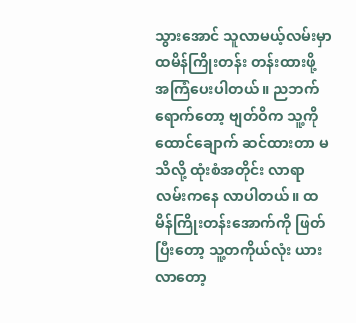သွားအောင် သူလာမယ့်လမ်းမှာ ထမိန်ကြိုးတန်း တန်းထားဖို့ အကြံပေးပါတယ်။ ညဘက်ရောက်တော့ ဗျတ်ဝိက သူ့ကို ထောင်ချောက် ဆင်ထားတာ မသိလို့ ထုံးစံအတိုင်း လာရာလမ်းကနေ လာပါတယ်။ ထမိန်ကြိုးတန်းအောက်ကို ဖြတ်ပြီးတော့ သူ့တကိုယ်လုံး ယားလာတော့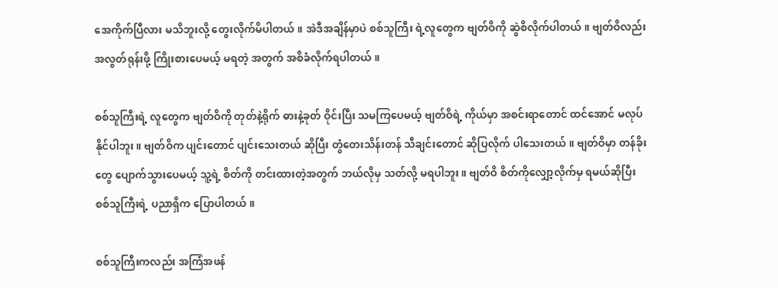အေကိုက်ပြီလား မသိဘူးလို့ တွေးလိုက်မိပါတယ်။ အဲဒီအချိန်မှာပဲ စစ်သူကြီး ရဲ့လူတွေက ဗျတ်ဝိကို ဆွဲစိလိုက်ပါတယ်။ ဗျတ်ဝိလည်း အလွတ်ရုန်းဖို့ ကြိုးစားပေမယ့် မရတဲ့ အတွက် အစိခံလိုက်ရပါတယ်။

စစ်သူကြီးရဲ့ လူတွေက ဗျတ်ဝိကို တုတ်နဲ့ရိုက် ဓားနဲ့ခုတ် ဝိုင်းပြီး သမကြပေမယ့် ဗျတ်ဝိရဲ့ ကိုယ်မှာ အစင်းရာတောင် ထင်အောင် မလုပ်နိုင်ပါဘူး။ ဗျတ်ဝိက ပျင်းတောင် ပျင်းသေးတယ် ဆိုပြီး တွံတေးသိန်းတန် သီချင်းတောင် ဆိုပြလိုက် ပါသေးတယ်။ ဗျတ်ဝိမှာ တန်ခိုးတွေ ပျောက်သွားပေမယ့် သူ့ရဲ့ စိတ်ကို တင်းထားတဲ့အတွက် ဘယ်လိုမှ သတ်လို့ မရပါဘူး။ ဗျတ်ဝိ စိတ်ကိုလျှော့လိုက်မှ ရမယ်ဆိုပြီး စစ်သူကြီးရဲ့ ပညာရှိက ပြောပါတယ်။

စစ်သူကြီးကလည်း အကြံအဖန်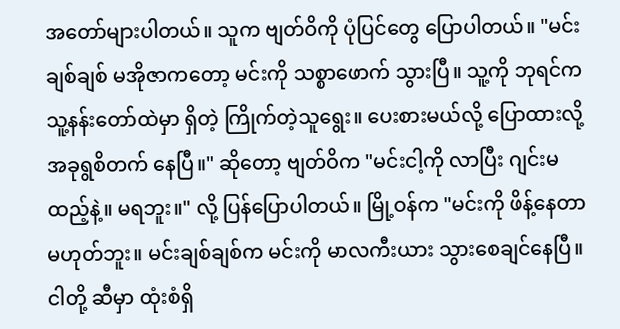အတော်များပါတယ်။ သူက ဗျတ်ဝိကို ပုံပြင်တွေ ပြောပါတယ်။ "မင်းချစ်ချစ် မအိုဇာကတော့ မင်းကို သစ္စာဖောက် သွားပြီ။ သူ့ကို ဘုရင်က သူ့နန်းတော်ထဲမှာ ရှိတဲ့ ကြိုက်တဲ့သူရွေး။ ပေးစားမယ်လို့ ပြောထားလို့ အခုရွစိတက် နေပြီ။" ဆိုတော့ ဗျတ်ဝိက "မင်းငါ့ကို လာပြီး ဂျင်းမထည့်နဲ့။ မရဘူး။" လို့ ပြန်ပြောပါတယ်။ မြို့ဝန်က "မင်းကို ဖိန့်နေတာ မဟုတ်ဘူး။ မင်းချစ်ချစ်က မင်းကို မာလကီးယား သွားစေချင်နေပြီ။ ငါတို့ ဆီမှာ ထုံးစံရှိ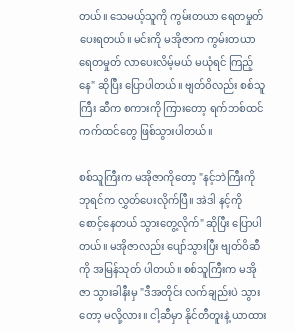တယ်။ သေမယ့်သူကို ကွမ်းတယာ ရေတမှုတ် ပေးရတယ်။ မင်းကို မအိုဇာက ကွမ်းတယာ ရေတမှုတ် လာပေးလိမ့်မယ် မယုံရင် ကြည့်နေ" ဆိုပြီး ပြောပါတယ်။ ဗျတ်ဝိလည်း စစ်သူကြီး ဆီက စကားကို ကြားတော့ ရက်ဘစ်ထင် ကက်ထင်တွေ ဖြစ်သွားပါတယ်။

စစ်သူကြီးက မအိုဇာကိုတော့ "နင့်ဘဲကြီးကို ဘုရင်က လွှတ်ပေးလိုက်ပြီ။ အဲဒါ နင့်ကို စောင့်နေတယ် သွားတွေ့လိုက်" ဆိုပြီး ပြောပါတယ်။ မအိုဇာလည်း ပျော်သွားပြီး ဗျတ်ဝိဆီကို အမြန်သုတ် ပါတယ်။ စစ်သူကြီးက မအိုဇာ သွားခါနီးမှ "ဒီအတိုင်း လက်ချည်းပဲ သွားတော့ မလို့လား။ ငါ့ဆီမှာ နိုင်တီတူးနဲ့ ယာထား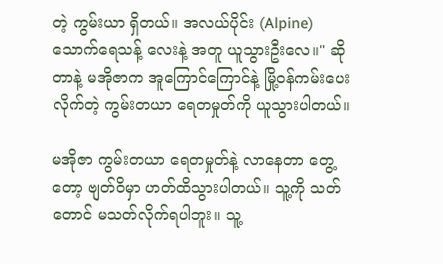တဲ့ ကွမ်းယာ ရှိတယ်။ အလယ်ပိုင်း (Alpine) သောက်ရေသန့် လေးနဲ့ အတူ ယူသွားဦးလေ။" ဆိုတာနဲ့ မအိုဇာက အူကြောင်ကြောင်နဲ့ မြို့ဝန်ကမ်းပေးလိုက်တဲ့ ကွမ်းတယာ ရေတမှုတ်ကို ယူသွားပါတယ်။

မအိုဇာ ကွမ်းတယာ ရေတမှုတ်နဲ့ လာနေတာ တွေ့တော့ ဗျတ်ဝိမှာ ဟတ်ထိသွားပါတယ်။ သူ့ကို သတ်တောင် မသတ်လိုက်ရပါဘူး။ သူ့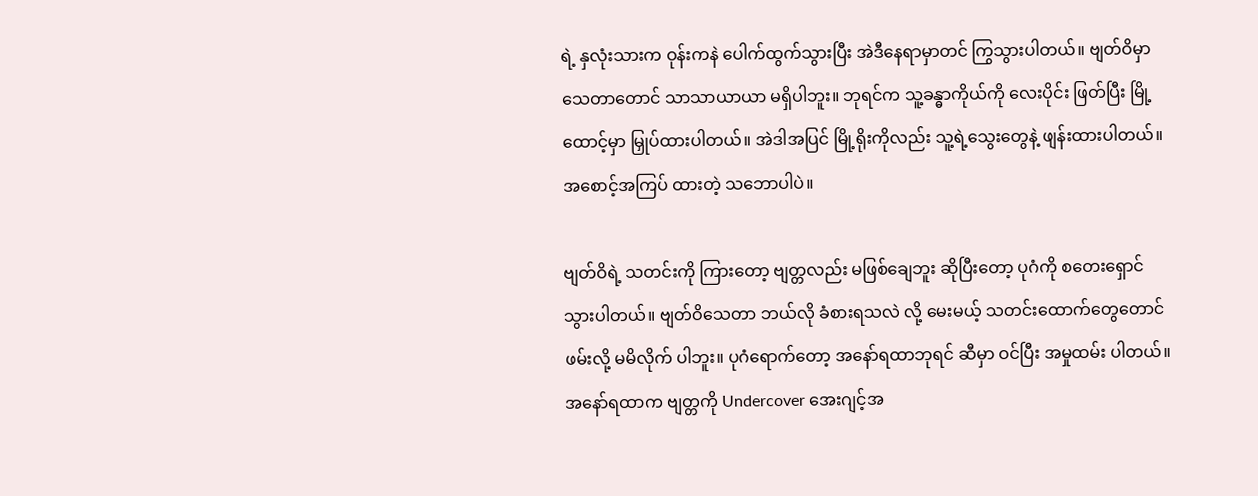ရဲ့ နှလုံးသားက ဝုန်းကနဲ ပေါက်ထွက်သွားပြီး အဲဒီနေရာမှာတင် ကြွသွားပါတယ်။ ဗျတ်ဝိမှာ သေတာတောင် သာသာယာယာ မရှိပါဘူး။ ဘုရင်က သူ့ခန္ဓာကိုယ်ကို လေးပိုင်း ဖြတ်ပြီး မြို့ထောင့်မှာ မြှုပ်ထားပါတယ်။ အဲဒါအပြင် မြို့ရိုးကိုလည်း သူ့ရဲ့သွေးတွေနဲ့ ဖျန်းထားပါတယ်။ အစောင့်အကြပ် ထားတဲ့ သဘောပါပဲ။

ဗျတ်ဝိရဲ့ သတင်းကို ကြားတော့ ဗျတ္တလည်း မဖြစ်ချေဘူး ဆိုပြီးတော့ ပုဂံကို စတေးရှောင်သွားပါတယ်။ ဗျတ်ဝိသေတာ ဘယ်လို ခံစားရသလဲ လို့ မေးမယ့် သတင်းထောက်တွေတောင် ဖမ်းလို့ မမိလိုက် ပါဘူး။ ပုဂံရောက်တော့ အနော်ရထာဘုရင် ဆီမှာ ဝင်ပြီး အမှုထမ်း ပါတယ်။ အနော်ရထာက ဗျတ္တကို Undercover အေးဂျင့်အ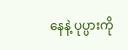နေနဲ့ ပုပ္ပားကို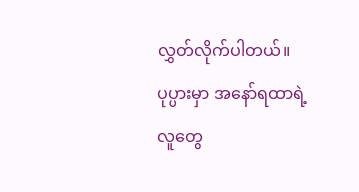လွှတ်လိုက်ပါတယ်။ ပုပ္ပားမှာ အနော်ရထာရဲ့ လူတွေ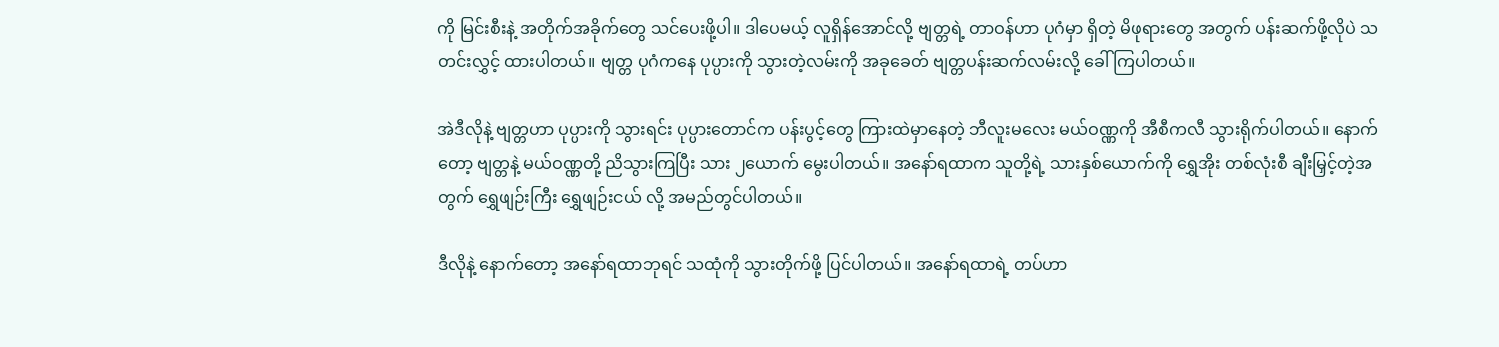ကို မြင်းစီးနဲ့ အတိုက်အခိုက်တွေ သင်ပေးဖို့ပါ။ ဒါပေမယ့် လူရှိန်အောင်လို့ ဗျတ္တရဲ့ တာဝန်ဟာ ပုဂံမှာ ရှိတဲ့ မိဖုရားတွေ အတွက် ပန်းဆက်ဖို့လိုပဲ သတင်းလွှင့် ထားပါတယ်။ ဗျတ္တ ပုဂံကနေ ပုပ္ပားကို သွားတဲ့လမ်းကို အခုခေတ် ဗျတ္တပန်းဆက်လမ်းလို့ ခေါ်ကြပါတယ်။

အဲဒီလိုနဲ့ ဗျတ္တဟာ ပုပ္ပားကို သွားရင်း ပုပ္ပားတောင်က ပန်းပွင့်တွေ ကြားထဲမှာနေတဲ့ ဘီလူးမလေး မယ်ဝဏ္ဏကို အီစီကလီ သွားရိုက်ပါတယ်။ နောက်တော့ ဗျတ္တနဲ့ မယ်ဝဏ္ဏတို့ ညိသွားကြပြီး သား ၂ယောက် မွေးပါတယ်။ အနော်ရထာက သူတို့ရဲ့ သားနှစ်ယောက်ကို ရွှေအိုး တစ်လုံးစီ ချီးမြှင့်တဲ့အတွက် ရွှေဖျဉ်းကြီး ရွှေဖျဉ်းငယ် လို့ အမည်တွင်ပါတယ်။

ဒီလိုနဲ့ နောက်တော့ အနော်ရထာဘုရင် သထုံကို သွားတိုက်ဖို့ ပြင်ပါတယ်။ အနော်ရထာရဲ့ တပ်ဟာ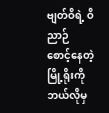ဗျတ်ဝိရဲ့ ဝိညာဉ် စောင့်နေတဲ့ မြို့ရိုးကို ဘယ်လိုမှ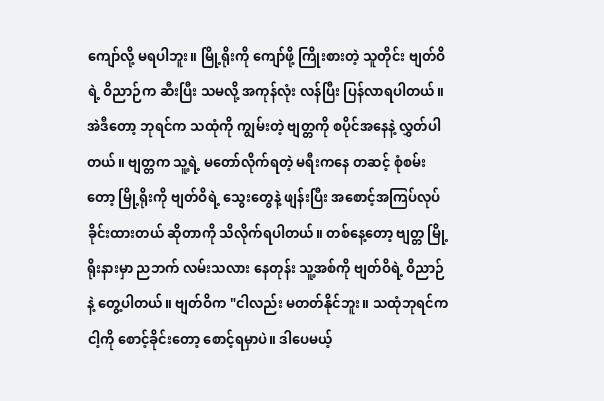ကျော်လို့ မရပါဘူး။ မြို့ရိုးကို ကျော်ဖို့ ကြိုးစားတဲ့ သူတိုင်း ဗျတ်ဝိရဲ့ ဝိညာဉ်က ဆီးပြီး သမလို့ အကုန်လုံး လန်ပြီး ပြန်လာရပါတယ်။ အဲဒီတော့ ဘုရင်က သထုံကို ကျွမ်းတဲ့ ဗျတ္တကို စပိုင်အနေနဲ့ လွှတ်ပါတယ်။ ဗျတ္တက သူ့ရဲ့ မတော်လိုက်ရတဲ့ မရီးကနေ တဆင့် စုံစမ်းတော့ မြို့ရိုးကို ဗျတ်ဝိရဲ့ သွေးတွေနဲ့ ဖျန်းပြီး အစောင့်အကြပ်လုပ်ခိုင်းထားတယ် ဆိုတာကို သိလိုက်ရပါတယ်။ တစ်နေ့တော့ ဗျတ္တ မြို့ရိုးနားမှာ ညဘက် လမ်းသလား နေတုန်း သူ့အစ်ကို ဗျတ်ဝိရဲ့ ဝိညာဉ်နဲ့ တွေ့ပါတယ်။ ဗျတ်ဝိက "ငါလည်း မတတ်နိုင်ဘူး။ သထုံဘုရင်က ငါ့ကို စောင့်ခိုင်းတော့ စောင့်ရမှာပဲ။ ဒါပေမယ့်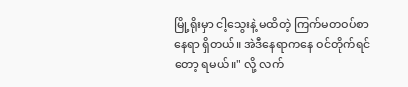မြို့ရိုးမှာ ငါ့သွေးနဲ့ မထိတဲ့ ကြက်မတဝပ်စာ နေရာ ရှိတယ်။ အဲဒီနေရာကနေ ဝင်တိုက်ရင်တော့ ရမယ်။" လို့ လက်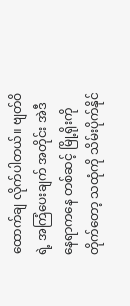ထောက်ချ လိုက်ပါတယ်။ ဗျတ်ဝိရဲ့ အကြံပေးချက် အတိုင်း အဲဒီနေရာကနေ တစ်ဆင့် မြို့ရိုးကို တိုက်တော့ သထုံကို သိမ်းပိုက်နိုင်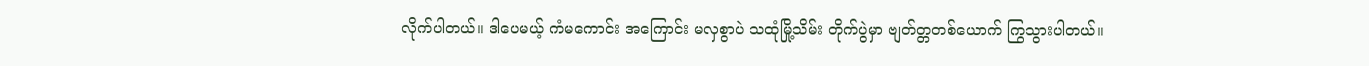လိုက်ပါတယ်။ ဒါပေမယ့် ကံမကောင်း အကြောင်း မလှစွာပဲ သထုံမြို့သိမ်း တိုက်ပွဲမှာ ဗျတ်တ္တတစ်ယောက် ကြွသွားပါတယ်။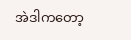အဲဒါကတော့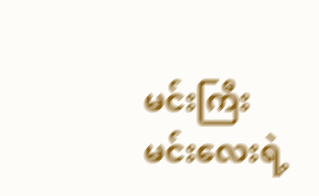မင်းကြီး မင်းလေးရဲ့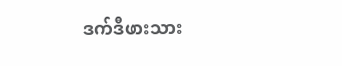ဒက်ဒီဖားသား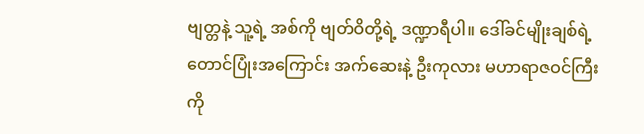ဗျတ္တနဲ့ သူ့ရဲ့ အစ်ကို ဗျတ်ဝိတို့ရဲ့ ဒဏ္ဍာရီပါ။ ဒေါ်ခင်မျိုးချစ်ရဲ့ တောင်ပြုံးအကြောင်း အက်ဆေးနဲ့ ဦးကုလား မဟာရာဇဝင်ကြီးကို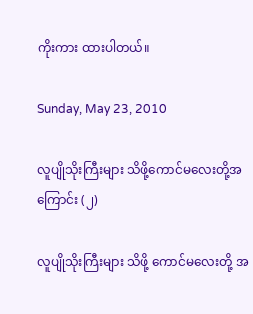ကိုးကား ထားပါတယ်။

Sunday, May 23, 2010

လူပျိုသိုးကြီးများ သိဖို့ကောင်မလေးတို့အကြောင်း (၂)

လူပျိုသိုးကြီးများ သိဖို့ ကောင်မလေးတို့ အ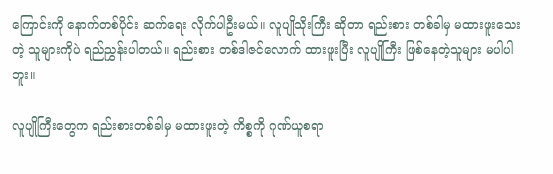ကြောင်းကို နောက်တစ်ပိုင်း ဆက်ရေး လိုက်ပါဦးမယ်။ လူပျိုသိုးကြီး ဆိုတာ ရည်းစား တစ်ခါမှ မထားဖူးသေးတဲ့ သူများကိုပဲ ရည်ညွှန်းပါတယ်။ ရည်းစား တစ်ဒါဇင်လောက် ထားဖူးပြီး လူပျိုကြီး ဖြစ်နေတဲ့သူများ မပါပါဘူး။

လူပျိုကြီးတွေက ရည်းစားတစ်ခါမှ မထားဖူးတဲ့ ကိစ္စကို ဂုဏ်ယူစရာ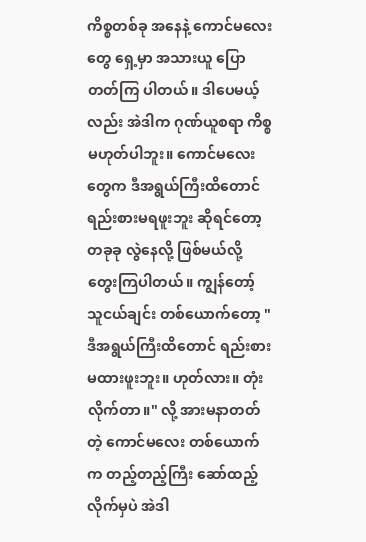ကိစ္စတစ်ခု အနေနဲ့ ကောင်မလေးတွေ ရှေ့မှာ အသားယူ ပြောတတ်ကြ ပါတယ်။ ဒါပေမယ့်လည်း အဲဒါက ဂုဏ်ယူစရာ ကိစ္စမဟုတ်ပါဘူး။ ကောင်မလေးတွေက ဒီအရွယ်ကြီးထိတောင် ရည်းစားမရဖူးဘူး ဆိုရင်တော့ တခုခု လွဲနေလို့ ဖြစ်မယ်လို့ တွေးကြပါတယ်။ ကျွန်တော့် သူငယ်ချင်း တစ်ယောက်တော့ "ဒီအရွယ်ကြီးထိတောင် ရည်းစားမထားဖူးဘူး။ ဟုတ်လား။ တုံးလိုက်တာ။" လို့ အားမနာတတ်တဲ့ ကောင်မလေး တစ်ယောက်က တည့်တည့်ကြီး ဆော်ထည့် လိုက်မှပဲ အဲဒါ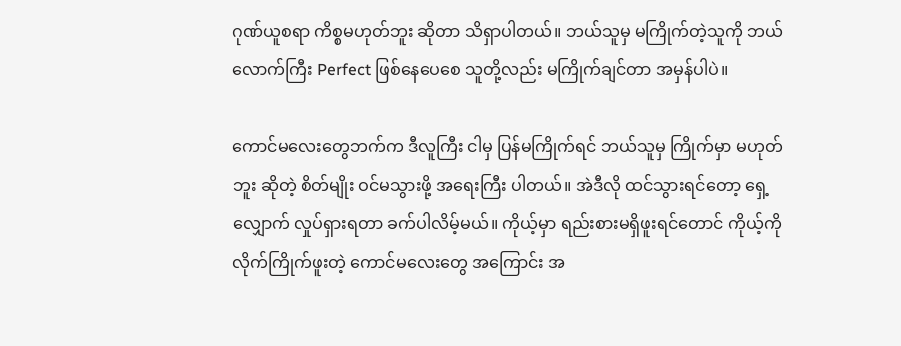ဂုဏ်ယူစရာ ကိစ္စမဟုတ်ဘူး ဆိုတာ သိရှာပါတယ်။ ဘယ်သူမှ မကြိုက်တဲ့သူကို ဘယ်လောက်ကြီး Perfect ဖြစ်နေပေစေ သူတို့လည်း မကြိုက်ချင်တာ အမှန်ပါပဲ။

ကောင်မလေးတွေဘက်က ဒီလူကြီး ငါမှ ပြန်မကြိုက်ရင် ဘယ်သူမှ ကြိုက်မှာ မဟုတ်ဘူး ဆိုတဲ့ စိတ်မျိုး ဝင်မသွားဖို့ အရေးကြီး ပါတယ်။ အဲဒီလို ထင်သွားရင်တော့ ရှေ့လျှောက် လှုပ်ရှားရတာ ခက်ပါလိမ့်မယ်။ ကိုယ့်မှာ ရည်းစားမရှိဖူးရင်တောင် ကိုယ့်ကို လိုက်ကြိုက်ဖူးတဲ့ ကောင်မလေးတွေ အကြောင်း အ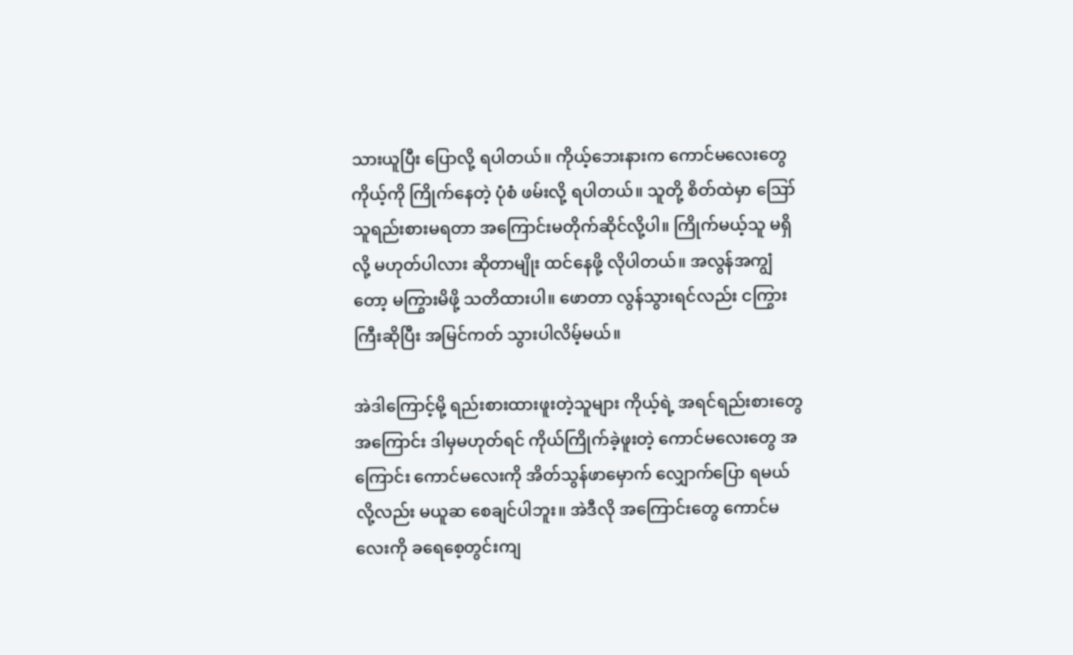သားယူပြီး ပြောလို့ ရပါတယ်။ ကိုယ့်ဘေးနားက ကောင်မလေးတွေ ကိုယ့်ကို ကြိုက်နေတဲ့ ပုံစံ ဖမ်းလို့ ရပါတယ်။ သူတို့ စိတ်ထဲမှာ ဪ သူရည်းစားမရတာ အကြောင်းမတိုက်ဆိုင်လို့ပါ။ ကြိုက်မယ့်သူ မရှိလို့ မဟုတ်ပါလား ဆိုတာမျိုး ထင်နေဖို့ လိုပါတယ်။ အလွန်အကျွံတော့ မကြွားမိဖို့ သတိထားပါ။ ဖောတာ လွန်သွားရင်လည်း ငကြွားကြီးဆိုပြီး အမြင်ကတ် သွားပါလိမ့်မယ်။

အဲဒါကြောင့်မို့ ရည်းစားထားဖူးတဲ့သူများ ကိုယ့်ရဲ့ အရင်ရည်းစားတွေ အကြောင်း ဒါမှမဟုတ်ရင် ကိုယ်ကြိုက်ခဲ့ဖူးတဲ့ ကောင်မလေးတွေ အကြောင်း ကောင်မလေးကို အိတ်သွန်ဖာမှောက် လျှောက်ပြော ရမယ်လို့လည်း မယူဆ စေချင်ပါဘူး။ အဲဒီလို အကြောင်းတွေ ကောင်မလေးကို ခရေစေ့တွင်းကျ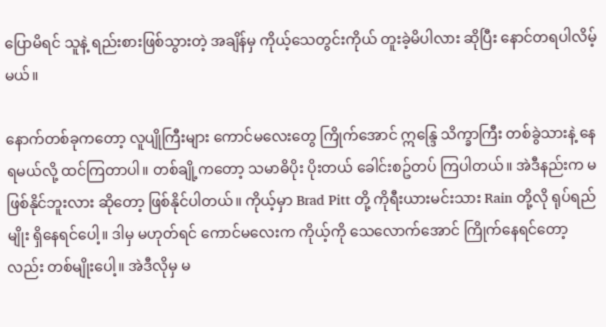ပြောမိရင် သူနဲ့ ရည်းစားဖြစ်သွားတဲ့ အချိန်မှ ကိုယ့်သေတွင်းကိုယ် တူးခဲ့မိပါလား ဆိုပြီး နောင်တရပါလိမ့်မယ်။

နောက်တစ်ခုကတော့ လူပျိုကြီးများ ကောင်မလေးတွေ ကြိုက်အောင် ဣန္ဒြေ သိက္ခာကြီး တစ်ခွဲသားနဲ့ နေရမယ်လို့ ထင်ကြတာပါ။ တစ်ချို့ကတော့ သမာဓိပိုး ပိုးတယ် ခေါင်းစဥ်တပ် ကြပါတယ်။ အဲဒီနည်းက မဖြစ်နိုင်ဘူးလား ဆိုတော့ ဖြစ်နိုင်ပါတယ်။ ကိုယ့်မှာ Brad Pitt တို့ ကိုရီးယားမင်းသား Rain တို့လို ရုပ်ရည်မျိုး ရှိနေရင်ပေါ့။ ဒါမှ မဟုတ်ရင် ကောင်မလေးက ကိုယ့်ကို သေလောက်အောင် ကြိုက်နေရင်တော့လည်း တစ်မျိုးပေါ့။ အဲဒီလိုမှ မ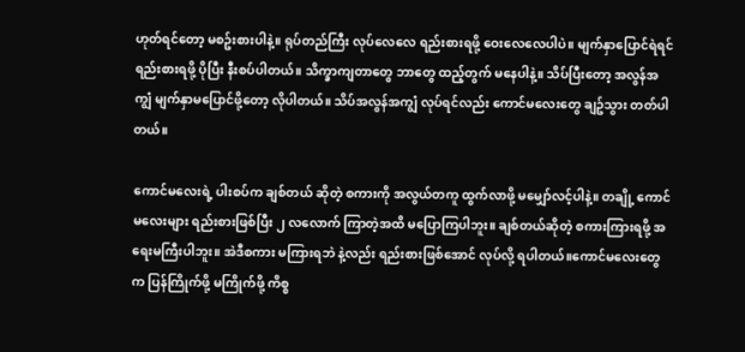ဟုတ်ရင်တော့ မစဥ်းစားပါနဲ့။ ရုပ်တည်ကြီး လုပ်လေလေ ရည်းစားရဖို့ ဝေးလေလေပါပဲ။ မျက်နှာပြောင်ရဲရင် ရည်းစားရဖို့ ပိုပြီး နီးစပ်ပါတယ်။ သိက္ခာကျတာတွေ ဘာတွေ ထည့်တွက် မနေပါနဲ့။ သိပ်ပြီးတော့ အလွန်အကျွံ မျက်နှာမပြောင်ဖို့တော့ လိုပါတယ်။ သိပ်အလွန်အကျွံ လုပ်ရင်လည်း ကောင်မလေးတွေ ချဥ်သွား တတ်ပါတယ်။

ကောင်မလေးရဲ့ ပါးစပ်က ချစ်တယ် ဆိုတဲ့ စကားကို အလွယ်တကူ ထွက်လာဖို့ မမျှော်လင့်ပါနဲ့။ တချို့ ကောင်မလေးများ ရည်းစားဖြစ်ပြီး ၂ လလောက် ကြာတဲ့အထိ မပြောကြပါဘူး။ ချစ်တယ်ဆိုတဲ့ စကားကြားရဖို့ အရေးမကြီးပါဘူး။ အဲဒီစကား မကြားရဘဲ နဲ့လည်း ရည်းစားဖြစ်အောင် လုပ်လို့ ရပါတယ်။ကောင်မလေးတွေက ပြန်ကြိုက်ဖို့ မကြိုက်ဖို့ ကိစ္စ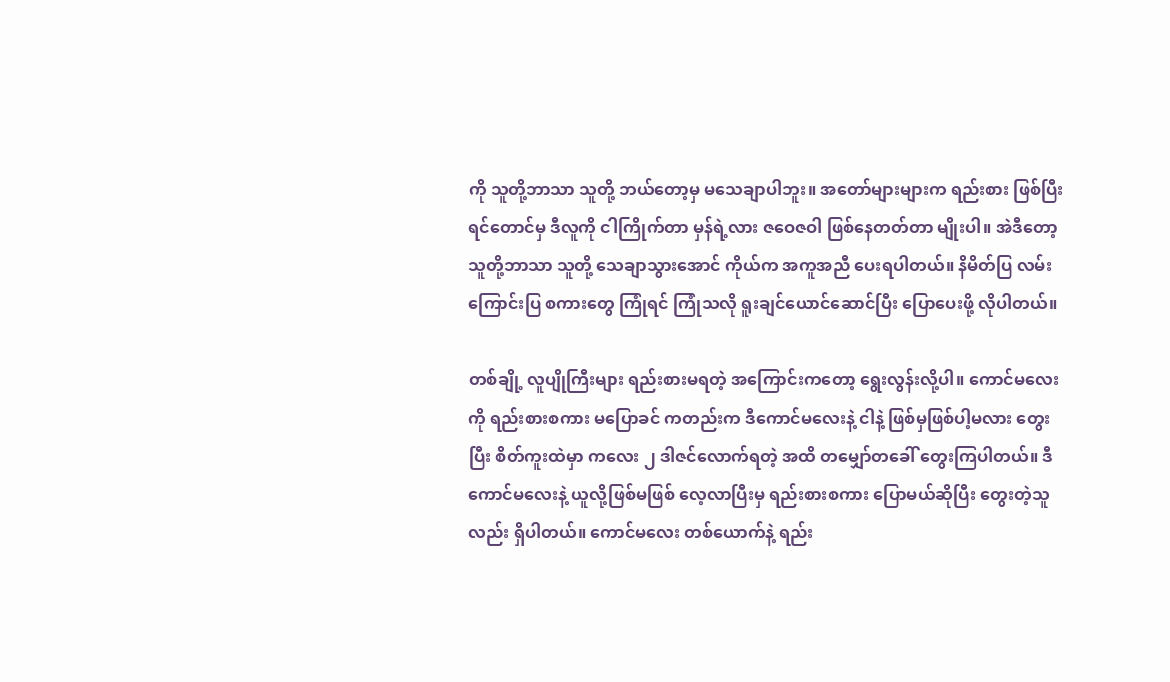ကို သူတို့ဘာသာ သူတို့ ဘယ်တော့မှ မသေချာပါဘူး။ အတော်များများက ရည်းစား ဖြစ်ပြီးရင်တောင်မှ ဒီလူကို ငါကြိုက်တာ မှန်ရဲ့လား ဇဝေဇဝါ ဖြစ်နေတတ်တာ မျိုးပါ။ အဲဒီတော့ သူတို့ဘာသာ သူတို့ သေချာသွားအောင် ကိုယ်က အကူအညီ ပေးရပါတယ်။ နိမိတ်ပြ လမ်းကြောင်းပြ စကားတွေ ကြုံရင် ကြုံသလို ရူးချင်ယောင်ဆောင်ပြီး ပြောပေးဖို့ လိုပါတယ်။

တစ်ချို့ လူပျိုကြီးများ ရည်းစားမရတဲ့ အကြောင်းကတော့ ရွေးလွန်းလို့ပါ။ ကောင်မလေးကို ရည်းစားစကား မပြောခင် ကတည်းက ဒီကောင်မလေးနဲ့ ငါနဲ့ ဖြစ်မှဖြစ်ပါ့မလား တွေးပြီး စိတ်ကူးထဲမှာ ကလေး ၂ ဒါဇင်လောက်ရတဲ့ အထိ တမျှော်တခေါ် တွေးကြပါတယ်။ ဒီကောင်မလေးနဲ့ ယူလို့ဖြစ်မဖြစ် လေ့လာပြီးမှ ရည်းစားစကား ပြောမယ်ဆိုပြီး တွေးတဲ့သူလည်း ရှိပါတယ်။ ကောင်မလေး တစ်ယောက်နဲ့ ရည်း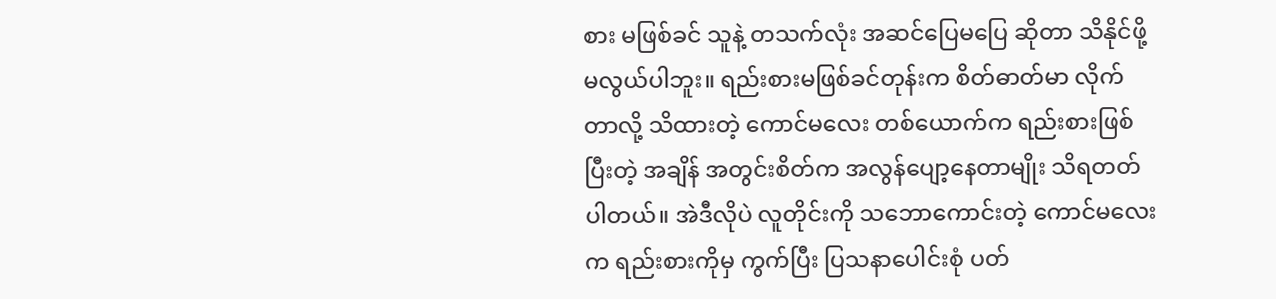စား မဖြစ်ခင် သူနဲ့ တသက်လုံး အဆင်ပြေမပြေ ဆိုတာ သိနိုင်ဖို့ မလွယ်ပါဘူး။ ရည်းစားမဖြစ်ခင်တုန်းက စိတ်ဓာတ်မာ လိုက်တာလို့ သိထားတဲ့ ကောင်မလေး တစ်ယောက်က ရည်းစားဖြစ်ပြီးတဲ့ အချိန် အတွင်းစိတ်က အလွန်ပျော့နေတာမျိုး သိရတတ်ပါတယ်။ အဲဒီလိုပဲ လူတိုင်းကို သဘောကောင်းတဲ့ ကောင်မလေးက ရည်းစားကိုမှ ကွက်ပြီး ပြသနာပေါင်းစုံ ပတ်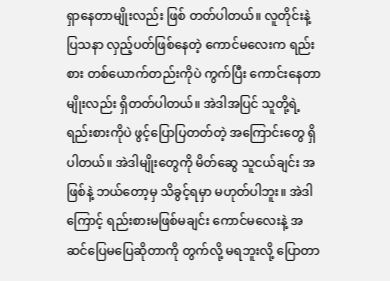ရှာနေတာမျိုးလည်း ဖြစ် တတ်ပါတယ်။ လူတိုင်းနဲ့ ပြသနာ လှည့်ပတ်ဖြစ်နေတဲ့ ကောင်မလေးက ရည်းစား တစ်ယောက်တည်းကိုပဲ ကွက်ပြီး ကောင်းနေတာ မျိုးလည်း ရှိတတ်ပါတယ်။ အဲဒါအပြင် သူတို့ရဲ့ ရည်းစားကိုပဲ ဖွင့်ပြောပြတတ်တဲ့ အကြောင်းတွေ ရှိပါတယ်။ အဲဒါမျိုးတွေကို မိတ်ဆွေ သူငယ်ချင်း အဖြစ်နဲ့ ဘယ်တော့မှ သိခွင့်ရမှာ မဟုတ်ပါဘူး။ အဲဒါကြောင့် ရည်းစားမဖြစ်မချင်း ကောင်မလေးနဲ့ အဆင်ပြေမပြေဆိုတာကို တွက်လို့ မရဘူးလို့ ပြောတာ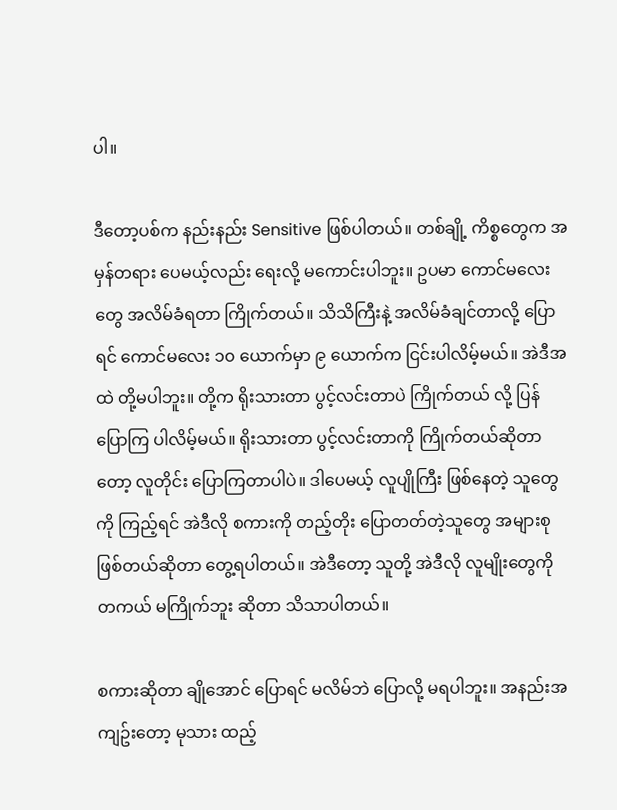ပါ။

ဒီတော့ပစ်က နည်းနည်း Sensitive ဖြစ်ပါတယ်။ တစ်ချို့ ကိစ္စတွေက အမှန်တရား ပေမယ့်လည်း ရေးလို့ မကောင်းပါဘူး။ ဥပမာ ကောင်မလေးတွေ အလိမ်ခံရတာ ကြိုက်တယ်။ သိသိကြီးနဲ့ အလိမ်ခံချင်တာလို့ ပြောရင် ကောင်မလေး ၁၀ ယောက်မှာ ၉ ယောက်က ငြင်းပါလိမ့်မယ်။ အဲဒီအထဲ တို့မပါဘူး။ တို့က ရိုးသားတာ ပွင့်လင်းတာပဲ ကြိုက်တယ် လို့ ပြန်ပြောကြ ပါလိမ့်မယ်။ ရိုးသားတာ ပွင့်လင်းတာကို ကြိုက်တယ်ဆိုတာတော့ လူတိုင်း ပြောကြတာပါပဲ။ ဒါပေမယ့် လူပျိုကြီး ဖြစ်နေတဲ့ သူတွေကို ကြည့်ရင် အဲဒီလို စကားကို တည့်တိုး ပြောတတ်တဲ့သူတွေ အများစု ဖြစ်တယ်ဆိုတာ တွေ့ရပါတယ်။ အဲဒီတော့ သူတို့ အဲဒီလို လူမျိုးတွေကို တကယ် မကြိုက်ဘူး ဆိုတာ သိသာပါတယ်။

စကားဆိုတာ ချိုအောင် ပြောရင် မလိမ်ဘဲ ပြောလို့ မရပါဘူး။ အနည်းအကျဥ်းတော့ မုသား ထည့်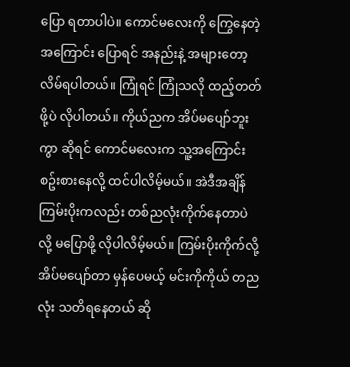ပြော ရတာပါပဲ။ ကောင်မလေးကို ကြွေနေတဲ့ အကြောင်း ပြောရင် အနည်းနဲ့ အများတော့ လိမ်ရပါတယ်။ ကြုံရင် ကြုံသလို ထည့်တတ်ဖို့ပဲ လိုပါတယ်။ ကိုယ်ညက အိပ်မပျော်ဘူးကွာ ဆိုရင် ကောင်မလေးက သူ့အကြောင်း စဥ်းစားနေလို့ ထင်ပါလိမ့်မယ်။ အဲဒီအချိန် ကြမ်းပိုးကလည်း တစ်ညလုံးကိုက်နေတာပဲလို့ မပြောဖို့ လိုပါလိမ့်မယ်။ ကြမ်းပိုးကိုက်လို့ အိပ်မပျော်တာ မှန်ပေမယ့် မင်းကိုကိုယ် တညလုံး သတိရနေတယ် ဆို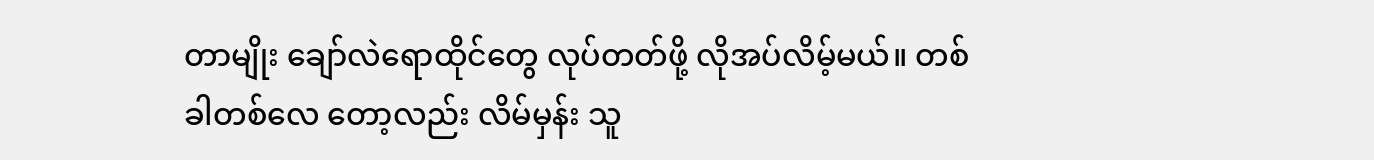တာမျိုး ချော်လဲရောထိုင်တွေ လုပ်တတ်ဖို့ လိုအပ်လိမ့်မယ်။ တစ်ခါတစ်လေ တော့လည်း လိမ်မှန်း သူ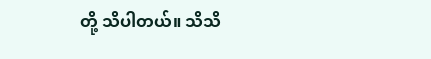တို့ သိပါတယ်။ သိသိ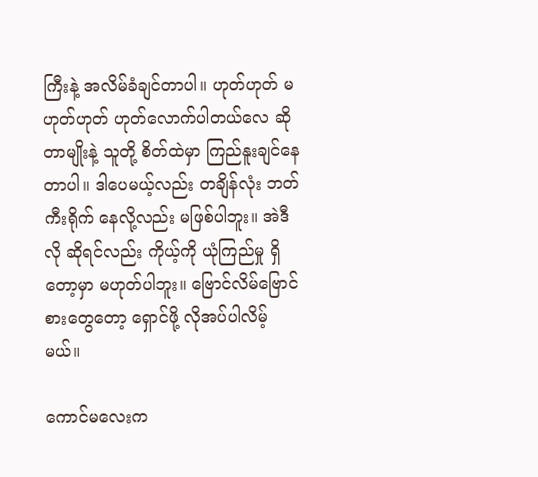ကြီးနဲ့ အလိမ်ခံချင်တာပါ။ ဟုတ်ဟုတ် မဟုတ်ဟုတ် ဟုတ်လောက်ပါတယ်လေ ဆိုတာမျိုးနဲ့ သူတို့ စိတ်ထဲမှာ ကြည်နူးချင်နေတာပါ။ ဒါပေမယ့်လည်း တချိန်လုံး ဘတ်ကီးရိုက် နေလို့လည်း မဖြစ်ပါဘူး။ အဲဒီလို ဆိုရင်လည်း ကိုယ့်ကို ယုံကြည်မှု ရှိတော့မှာ မဟုတ်ပါဘူး။ ဗြောင်လိမ်ဗြောင်စားတွေတော့ ရှောင်ဖို့ လိုအပ်ပါလိမ့်မယ်။

ကောင်မလေးက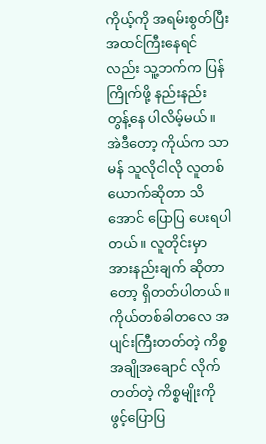ကိုယ့်ကို အရမ်းစွတ်ပြီး အထင်ကြီးနေရင်လည်း သူ့ဘက်က ပြန်ကြိုက်ဖို့ နည်းနည်း တွန့်နေ ပါလိမ့်မယ်။ အဲဒီတော့ ကိုယ်က သာမန် သူလိုငါလို လူတစ်ယောက်ဆိုတာ သိအောင် ပြောပြ ပေးရပါတယ်။ လူတိုင်းမှာ အားနည်းချက် ဆိုတာတော့ ရှိတတ်ပါတယ်။ ကိုယ်တစ်ခါတလေ အပျင်းကြီးတတ်တဲ့ ကိစ္စ အချိုအချောင် လိုက်တတ်တဲ့ ကိစ္စမျိုးကို ဖွင့်ပြောပြ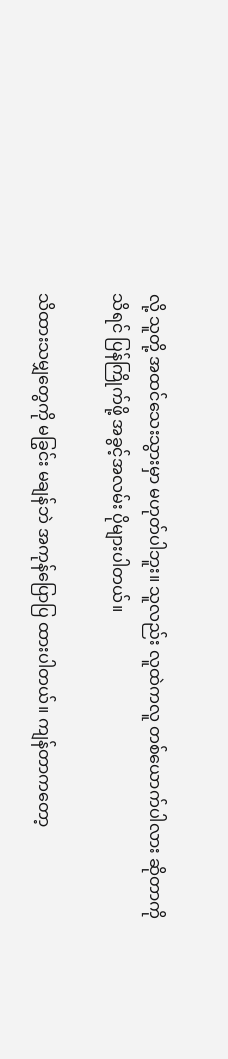လို့ သူတို့ အထင်သေးသွားမှာ မဟုတ်ပါဘူး။ သူလည်း လူထဲကလူ တစ်ယောက်ပါလား ဆိုတာကို သိရင် ပြန်ကြိုက်ဖို့ အခွင့်အလမ်း ပိုများပါတယ်။

သိထားသမျှတွေကို မခြွင်း မချန်ဘဲ အကုန်ပြောပြ ထားပါတယ်။ ကျန်တာကတော့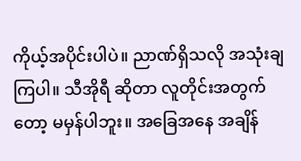ကိုယ့်အပိုင်းပါပဲ။ ညာဏ်ရှိသလို အသုံးချကြပါ။ သီအိုရီ ဆိုတာ လူတိုင်းအတွက်တော့ မမှန်ပါဘူး။ အခြေအနေ အချိန်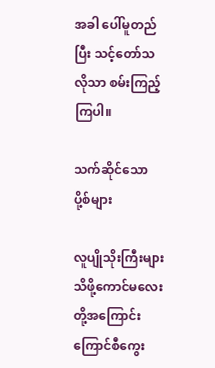အခါ ပေါ်မူတည်ပြီး သင့်တော်သလိုသာ စမ်းကြည့်ကြပါ။

သက်ဆိုင်သော ပို့စ်များ

လူပျိုသိုးကြီးများ သိဖို့ကောင်မလေးတို့အကြောင်း
ကြောင်စီကွေး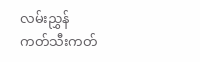လမ်းညွှန်
ကတ်သီးကတ်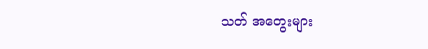သတ် အတွေးများ